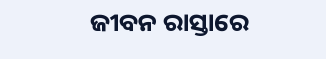ଜୀବନ ରାସ୍ତାରେ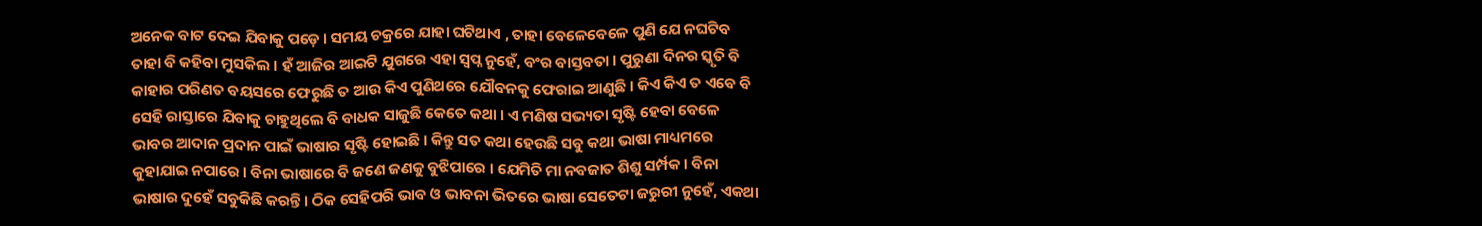ଅନେକ ବାଟ ଦେଇ ଯିବାକୁ ପଡ଼େ । ସମୟ ଚକ୍ରରେ ଯାହା ଘଟିଥାଏ , ତାହା ବେଳେବେଳେ ପୁଣି ଯେ ନଘଟିବ ତାହା ବି କହିବା ମୁସକିଲ । ହଁ ଆଜିର ଆଇଟି ଯୁଗରେ ଏହା ସ୍ୱପ୍ନ ନୁହେଁ, ବଂର ବାସ୍ତବତା । ପୁରୁଣା ଦିନର ସ୍କୃତି ବି କାହାର ପରିଣତ ବୟସରେ ଫେରୁଛି ତ ଆଉ କିଏ ପୁଣିଥରେ ଯୌବନକୁ ଫେରାଇ ଆଣୁଛି । କିଏ କିଏ ତ ଏବେ ବି ସେହି ରାସ୍ତାରେ ଯିବାକୁ ଚାହୁଥିଲେ ବି ବାଧକ ସାଜୁଛି କେତେ କଥା । ଏ ମଣିଷ ସଭ୍ୟତା ସୃଷ୍ଟି ହେବା ବେଳେ ଭାବର ଆଦାନ ପ୍ରଦାନ ପାଇଁ ଭାଷାର ସୃଷ୍ଟି ହୋଇଛି । କିନ୍ତୁ ସତ କଥା ହେଉଛି ସବୁ କଥା ଭାଷା ମାଧ୍ୟମରେ କୁହାଯାଇ ନପାରେ । ବିନା ଭାଷାରେ ବି ଜଣେ ଜଣକୁ ବୁଝିପାରେ । ଯେମିତି ମା ନବଜାତ ଶିଶୁ ସର୍ମ୍ପକ । ବିନା ଭାଷାର ଦୁହେଁ ସବୁକିଛି କରନ୍ତି । ଠିକ ସେହିପରି ଭାବ ଓ ଭାବନା ଭିତରେ ଭାଷା ସେତେଟା ଜରୁରୀ ନୁହେଁ, ଏକଥା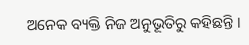ଅନେକ ବ୍ୟକ୍ତି ନିଜ ଅନୁଭୂତିରୁ କହିଛନ୍ତି ।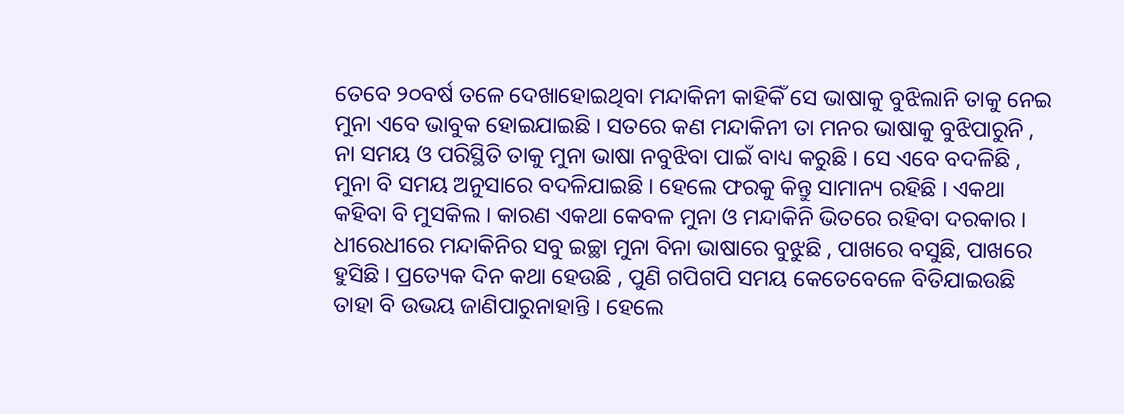ତେବେ ୨୦ବର୍ଷ ତଳେ ଦେଖାହୋଇଥିବା ମନ୍ଦାକିନୀ କାହିକିଁ ସେ ଭାଷାକୁ ବୁଝିଲାନି ତାକୁ ନେଇ ମୁନା ଏବେ ଭାବୁକ ହୋଇଯାଇଛି । ସତରେ କଣ ମନ୍ଦାକିନୀ ତା ମନର ଭାଷାକୁ ବୁଝିପାରୁନି , ନା ସମୟ ଓ ପରିସ୍ଥିତି ତାକୁ ମୁନା ଭାଷା ନବୁଝିବା ପାଇଁ ବାଧ୍ୟ କରୁଛି । ସେ ଏବେ ବଦଳିଛି , ମୁନା ବି ସମୟ ଅନୁସାରେ ବଦଳିଯାଇଛି । ହେଲେ ଫରକୁ କିନ୍ତୁ ସାମାନ୍ୟ ରହିଛି । ଏକଥା କହିବା ବି ମୁସକିଲ । କାରଣ ଏକଥା କେବଳ ମୁନା ଓ ମନ୍ଦାକିନି ଭିତରେ ରହିବା ଦରକାର । ଧୀରେଧୀରେ ମନ୍ଦାକିନିର ସବୁ ଇଚ୍ଛା ମୁନା ବିନା ଭାଷାରେ ବୁଝୁଛି , ପାଖରେ ବସୁଛି, ପାଖରେ ହୁସିଛି । ପ୍ରତ୍ୟେକ ଦିନ କଥା ହେଉଛି , ପୁଣି ଗପିଗପି ସମୟ କେତେବେଳେ ବିତିଯାଇଉଛି ତାହା ବି ଉଭୟ ଜାଣିପାରୁନାହାନ୍ତି । ହେଲେ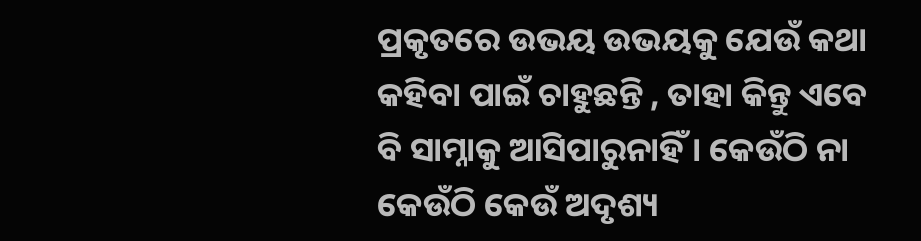ପ୍ରକୃତରେ ଉଭୟ ଉଭୟକୁ ଯେଉଁ କଥା କହିବା ପାଇଁ ଚାହୁଛନ୍ତି , ତାହା କିନ୍ତୁ ଏବେ ବି ସାମ୍ନାକୁ ଆସିପାରୁନାହିଁ । କେଉଁଠି ନା କେଉଁଠି କେଉଁ ଅଦୃଶ୍ୟ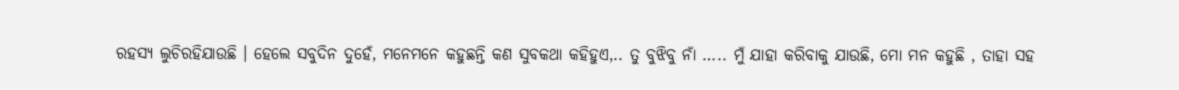ରହସ୍ୟ ଲୁଚିରହିଯାଉଛି । ହେଲେ ସବୁଦିନ ଦୁହେଁ, ମନେମନେ କହୁଛନ୍ତି କଣ ସୁବକଥା କହିହୁଏ,.. ତୁ ବୁଝିବୁ ନାଁ ….. ମୁଁ ଯାହା କରିବାକୁ ଯାଉଛି, ମୋ ମନ କହୁଛି , ତାହା ସହ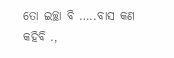ତୋ ଇଚ୍ଛା ବି …..ବାସ କଣ କହିବି .,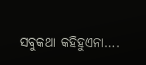ସବୁକଥା କହିହୁଏନା….